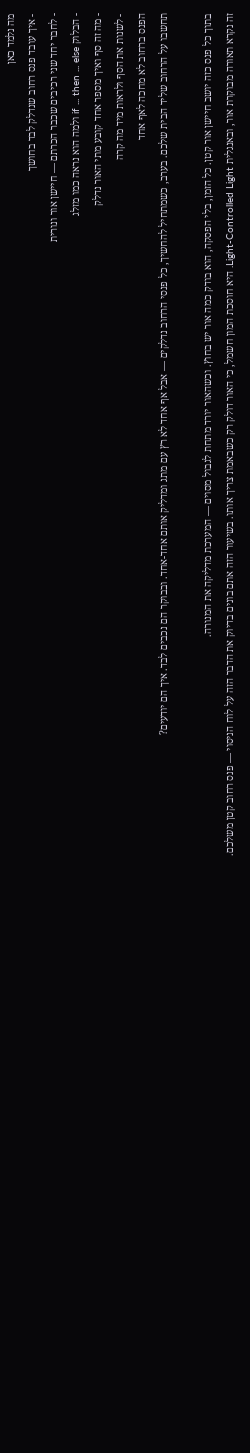מה נלמד כאן
- איך עובד פנס רחוב שנדלק לבד בחושך
- לחבר יחד שני רכיבים שכבר הכרתם — חיישן אור ונורית
- הבלוק if ... then ... else ולמה הוא נראה כמו מזלג
- מה זה סף ואיך מספר אחד קובע מתי האור נדלק
- לשנות את הסף ולראות מיד מה קרה
הפנס ברחוב לא מחכה לאף אחד
תחשבו על הרחוב שליד הבית שלכם. בערב, כשמתחיל להחשיך, כל פנסי הרחוב נדלקים — אבל אף אחד לא רץ עם מתג ומדליק אותם אחד-אחד. ובבוקר הם נכבים לבד. איך הם יודעים?

בתוך כל פנס כזה יושב חיישן אור קטן. כל הזמן, בלי הפסקה, הוא בודק כמה אור יש בחוץ. וכשהאור יורד מתחת לגבול מסוים — המערכת מדליקה את המנורה.
זה נקרא תאורה מבוקרת אור, ובאנגלית Light-Controlled Light. היא חוסכת המון חשמל, כי האור דולק רק כשבאמת צריך אותו. בשיעור הזה אתם בונים בדיוק את הדבר הזה על לוח הניסוי — פנס רחוב קטן משלכם.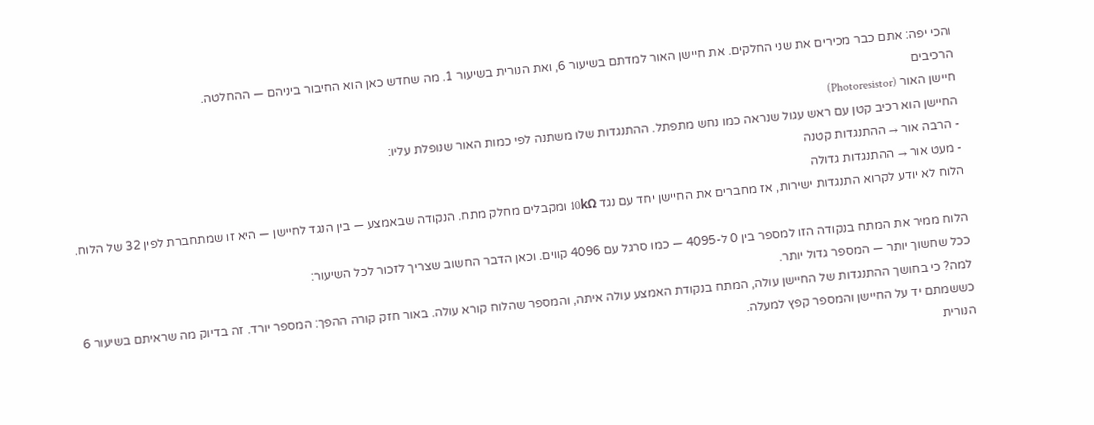והכי יפה: אתם כבר מכירים את שני החלקים. את חיישן האור למדתם בשיעור 6, ואת הנורית בשיעור 1. מה שחדש כאן הוא החיבור ביניהם — ההחלטה.
הרכיבים
חיישן האור (Photoresistor)
החיישן הוא רכיב קטן עם ראש עגול שנראה כמו נחש מתפתל. ההתנגדות שלו משתנה לפי כמות האור שנופלת עליו:
- הרבה אור → ההתנגדות קטנה
- מעט אור → ההתנגדות גדולה
הלוח לא יודע לקרוא התנגדות ישירות, אז מחברים את החיישן יחד עם נגד 10kΩ ומקבלים מחלק מתח. הנקודה שבאמצע — בין הנגד לחיישן — היא זו שמתחברת לפין 32 של הלוח.

הלוח ממיר את המתח בנקודה הזו למספר בין 0 ל-4095 — כמו סרגל עם 4096 קווים. וכאן הדבר החשוב שצריך לזכור לכל השיעור:
ככל שחשוך יותר — המספר גדול יותר.
למה? כי בחושך ההתנגדות של החיישן עולה, המתח בנקודת האמצע עולה איתה, והמספר שהלוח קורא עולה. באור חזק קורה ההפך: המספר יורד. זה בדיוק מה שראיתם בשיעור 6 כששמתם יד על החיישן והמספר קפץ למעלה.
הנורית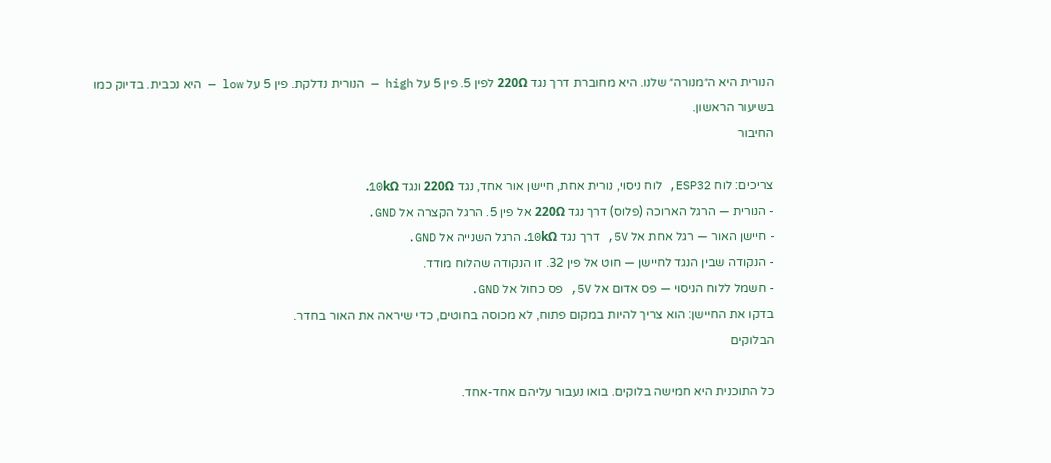הנורית היא ה״מנורה״ שלנו. היא מחוברת דרך נגד 220Ω לפין 5. פין 5 על high — הנורית נדלקת. פין 5 על low — היא נכבית. בדיוק כמו בשיעור הראשון.
החיבור

צריכים: לוח ESP32, לוח ניסוי, נורית אחת, חיישן אור אחד, נגד 220Ω ונגד 10kΩ.
- הנורית — הרגל הארוכה (פלוס) דרך נגד 220Ω אל פין 5. הרגל הקצרה אל GND.
- חיישן האור — רגל אחת אל 5V, דרך נגד 10kΩ. הרגל השנייה אל GND.
- הנקודה שבין הנגד לחיישן — חוט אל פין 32. זו הנקודה שהלוח מודד.
- חשמל ללוח הניסוי — פס אדום אל 5V, פס כחול אל GND.
בדקו את החיישן: הוא צריך להיות במקום פתוח, לא מכוסה בחוטים, כדי שיראה את האור בחדר.
הבלוקים

כל התוכנית היא חמישה בלוקים. בואו נעבור עליהם אחד-אחד.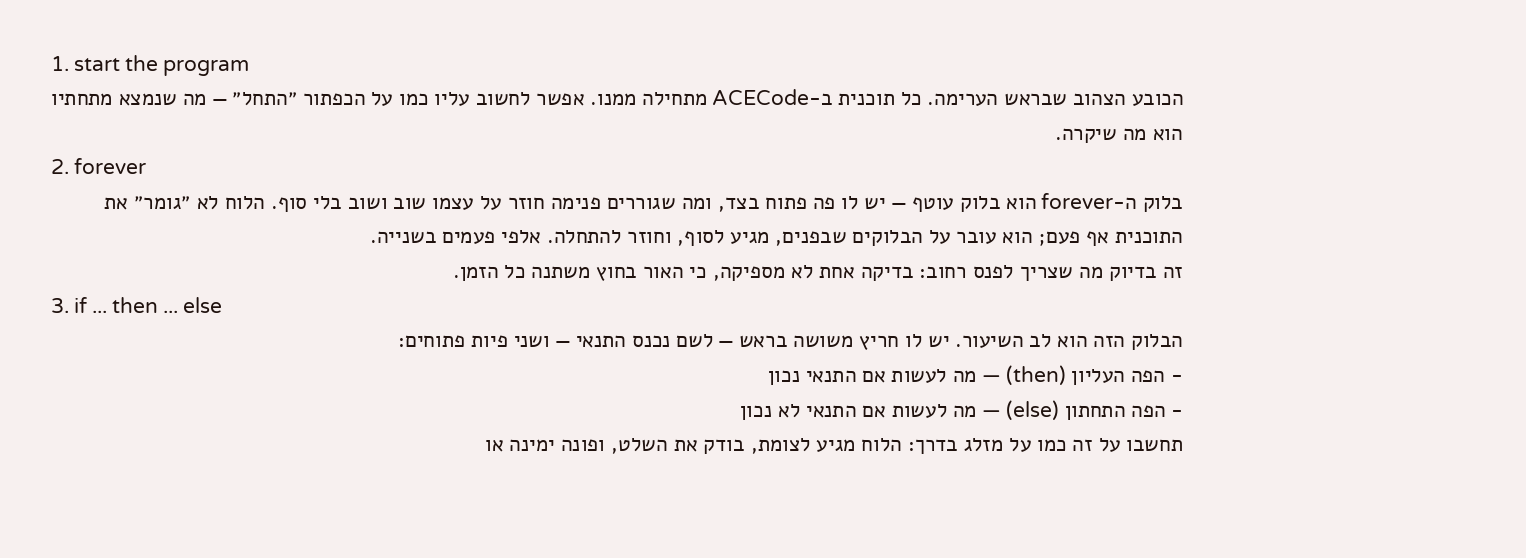1. start the program
הכובע הצהוב שבראש הערימה. כל תוכנית ב-ACECode מתחילה ממנו. אפשר לחשוב עליו כמו על הכפתור ״התחל״ — מה שנמצא מתחתיו הוא מה שיקרה.
2. forever
בלוק ה-forever הוא בלוק עוטף — יש לו פה פתוח בצד, ומה שגוררים פנימה חוזר על עצמו שוב ושוב בלי סוף. הלוח לא ״גומר״ את התוכנית אף פעם; הוא עובר על הבלוקים שבפנים, מגיע לסוף, וחוזר להתחלה. אלפי פעמים בשנייה.
זה בדיוק מה שצריך לפנס רחוב: בדיקה אחת לא מספיקה, כי האור בחוץ משתנה כל הזמן.
3. if ... then ... else
הבלוק הזה הוא לב השיעור. יש לו חריץ משושה בראש — לשם נכנס התנאי — ושני פיות פתוחים:
- הפה העליון (then) — מה לעשות אם התנאי נכון
- הפה התחתון (else) — מה לעשות אם התנאי לא נכון
תחשבו על זה כמו על מזלג בדרך: הלוח מגיע לצומת, בודק את השלט, ופונה ימינה או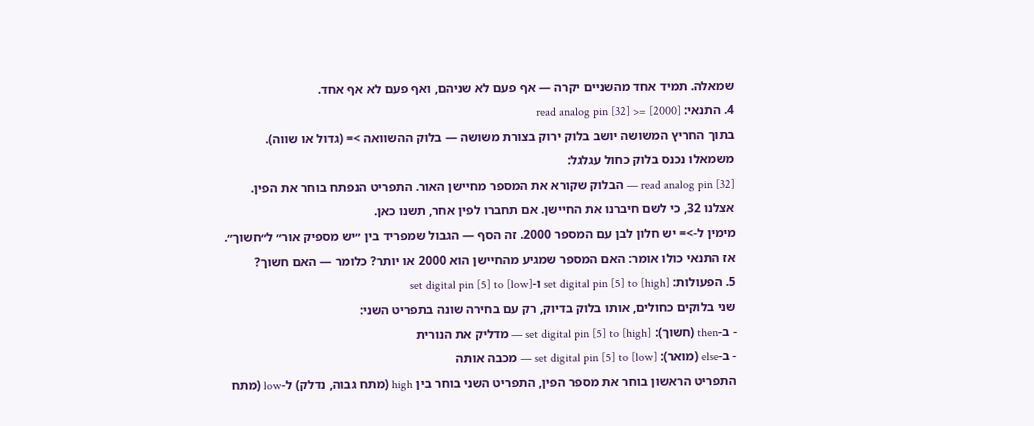שמאלה. תמיד אחד מהשניים יקרה — אף פעם לא שניהם, ואף פעם לא אף אחד.
4. התנאי: read analog pin [32] >= [2000]
בתוך החריץ המשושה יושב בלוק ירוק בצורת משושה — בלוק ההשוואה >= (גדול או שווה). משמאלו נכנס בלוק כחול עגלגל:
read analog pin [32] — הבלוק שקורא את המספר מחיישן האור. התפריט הנפתח בוחר את הפין. אצלנו 32, כי לשם חיברנו את החיישן. אם תחברו לפין אחר, תשנו כאן.
מימין ל->= יש חלון לבן עם המספר 2000. זה הסף — הגבול שמפריד בין ״יש מספיק אור״ ל״חשוך״.
אז התנאי כולו אומר: האם המספר שמגיע מהחיישן הוא 2000 או יותר? כלומר — האם חשוך?
5. הפעולות: set digital pin [5] to [high] ו-set digital pin [5] to [low]
שני בלוקים כחולים, אותו בלוק בדיוק, רק עם בחירה שונה בתפריט השני:
- ב-then (חשוך): set digital pin [5] to [high] — מדליק את הנורית
- ב-else (מואר): set digital pin [5] to [low] — מכבה אותה
התפריט הראשון בוחר את מספר הפין, התפריט השני בוחר בין high (מתח גבוה, נדלק) ל-low (מתח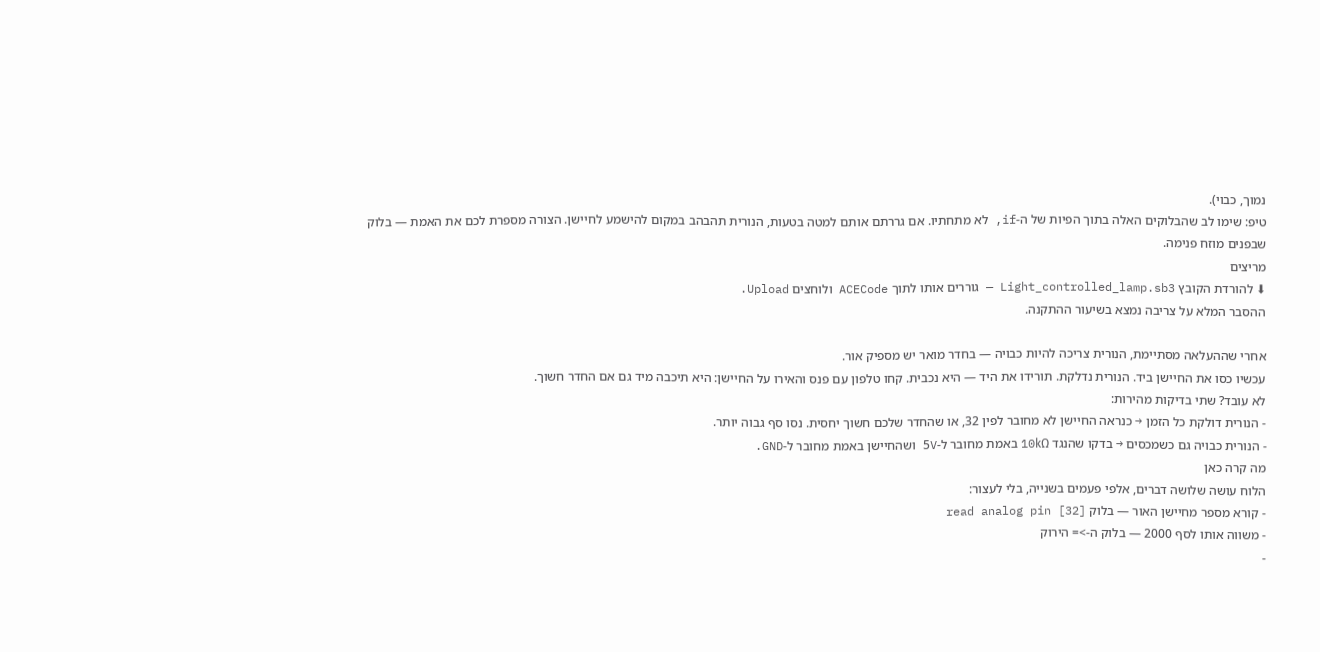נמוך, כבוי).
טיפ: שימו לב שהבלוקים האלה בתוך הפיות של ה-if, לא מתחתיו. אם גררתם אותם למטה בטעות, הנורית תהבהב במקום להישמע לחיישן. הצורה מספרת לכם את האמת — בלוק שבפנים מוזח פנימה.
מריצים
⬇ להורדת הקובץ Light_controlled_lamp.sb3 — גוררים אותו לתוך ACECode ולוחצים Upload.
ההסבר המלא על צריבה נמצא בשיעור ההתקנה.

אחרי שההעלאה מסתיימת, הנורית צריכה להיות כבויה — בחדר מואר יש מספיק אור.
עכשיו כסו את החיישן ביד. הנורית נדלקת. תורידו את היד — היא נכבית. קחו טלפון עם פנס והאירו על החיישן: היא תיכבה מיד גם אם החדר חשוך.
לא עובד? שתי בדיקות מהירות:
- הנורית דולקת כל הזמן → כנראה החיישן לא מחובר לפין 32, או שהחדר שלכם חשוך יחסית. נסו סף גבוה יותר.
- הנורית כבויה גם כשמכסים → בדקו שהנגד 10kΩ באמת מחובר ל-5V ושהחיישן באמת מחובר ל-GND.
מה קרה כאן
הלוח עושה שלושה דברים, אלפי פעמים בשנייה, בלי לעצור:
- קורא מספר מחיישן האור — בלוק read analog pin [32]
- משווה אותו לסף 2000 — בלוק ה->= הירוק
-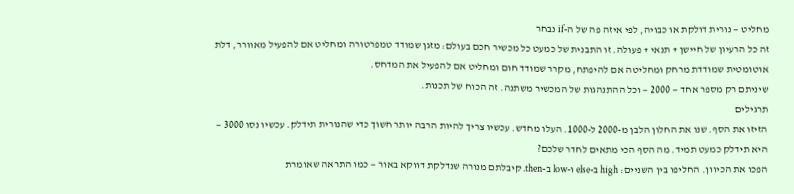מחליט — נורית דולקת או כבויה, לפי איזה פה של ה-if נבחר
זה כל הרעיון של חיישן + תנאי + פעולה. זו התבנית של כמעט כל מכשיר חכם בעולם: מזגן שמודד טמפרטורה ומחליט אם להפעיל מאוורר, דלת אוטומטית שמודדת מרחק ומחליטה אם להיפתח, מקרר שמודד חום ומחליט אם להפעיל את המדחס.
שיניתם רק מספר אחד — 2000 — וכל ההתנהגות של המכשיר משתנה. זה הכוח של תכנות.
תרגילים
הזיזו את הסף. שנו את החלון הלבן מ-2000 ל-1000. העלו מחדש. עכשיו צריך להיות הרבה יותר חשוך כדי שהנורית תידלק. עכשיו נסו 3000 — היא תידלק כמעט תמיד. מה הסף הכי מתאים לחדר שלכם?
הפכו את הכיוון. החליפו בין השניים: high ב-else ו-low ב-then. קיבלתם מנורה שנדלקת דווקא באור — כמו התראה שאומרת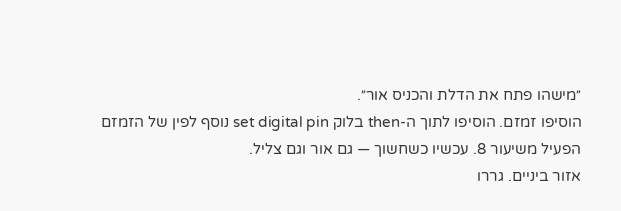״מישהו פתח את הדלת והכניס אור״.
הוסיפו זמזם. הוסיפו לתוך ה-then בלוק set digital pin נוסף לפין של הזמזם הפעיל משיעור 8. עכשיו כשחשוך — גם אור וגם צליל.
אזור ביניים. גררו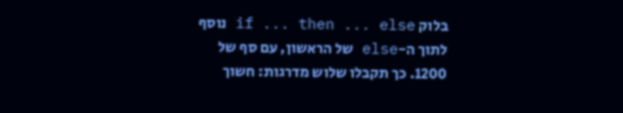בלוק if ... then ... else נוסף לתוך ה-else של הראשון, עם סף של 1200. כך תקבלו שלוש מדרגות: חשוך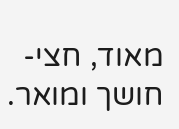מאוד, חצי-חושך ומואר.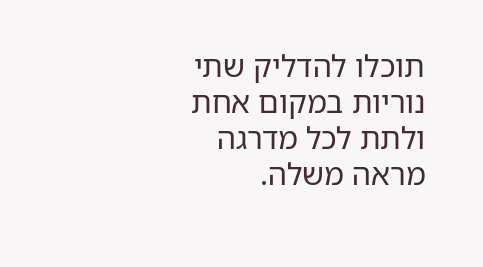תוכלו להדליק שתי נוריות במקום אחת ולתת לכל מדרגה מראה משלה.